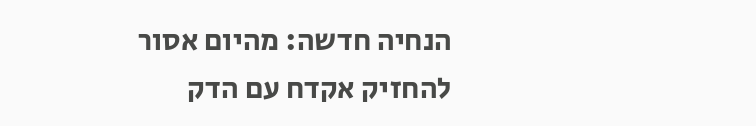הנחיה חדשה: מהיום אסור להחזיק אקדח עם הדק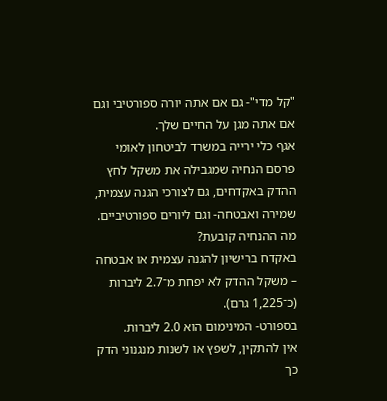"קל מדי"- גם אם אתה יורה ספורטיבי וגם אם אתה מגן על החיים שלך.
אגף כלי ירייה במשרד לביטחון לאומי פרסם הנחיה שמגבילה את משקל לחץ ההדק באקדחים, גם לצורכי הגנה עצמית, שמירה ואבטחה- וגם ליורים ספורטיביים.
מה ההנחיה קובעת?
באקדח ברישיון להגנה עצמית או אבטחה – משקל ההדק לא יפחת מ־2.7 ליברות (כ־1,225 גרם).
בספורט- המינימום הוא 2.0 ליברות.
אין להתקין, לשפץ או לשנות מנגנוני הדק כך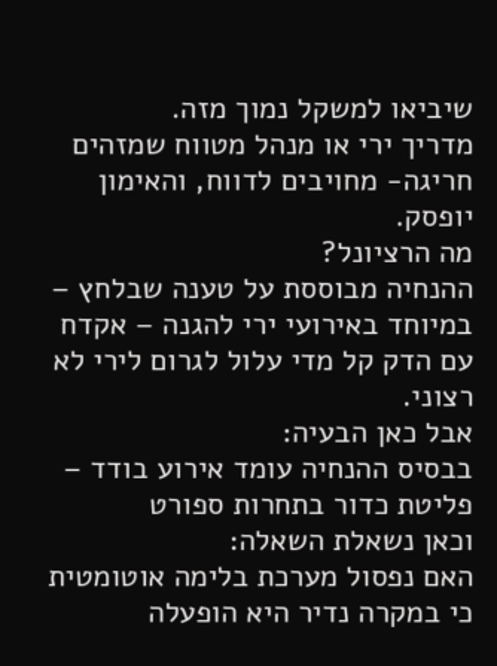שיביאו למשקל נמוך מזה.
מדריך ירי או מנהל מטווח שמזהים חריגה- מחויבים לדווח, והאימון יופסק.
מה הרציונל?
ההנחיה מבוססת על טענה שבלחץ – במיוחד באירועי ירי להגנה – אקדח עם הדק קל מדי עלול לגרום לירי לא רצוני.
אבל כאן הבעיה:
בבסיס ההנחיה עומד אירוע בודד – פליטת כדור בתחרות ספורט
וכאן נשאלת השאלה:
האם נפסול מערכת בלימה אוטומטית כי במקרה נדיר היא הופעלה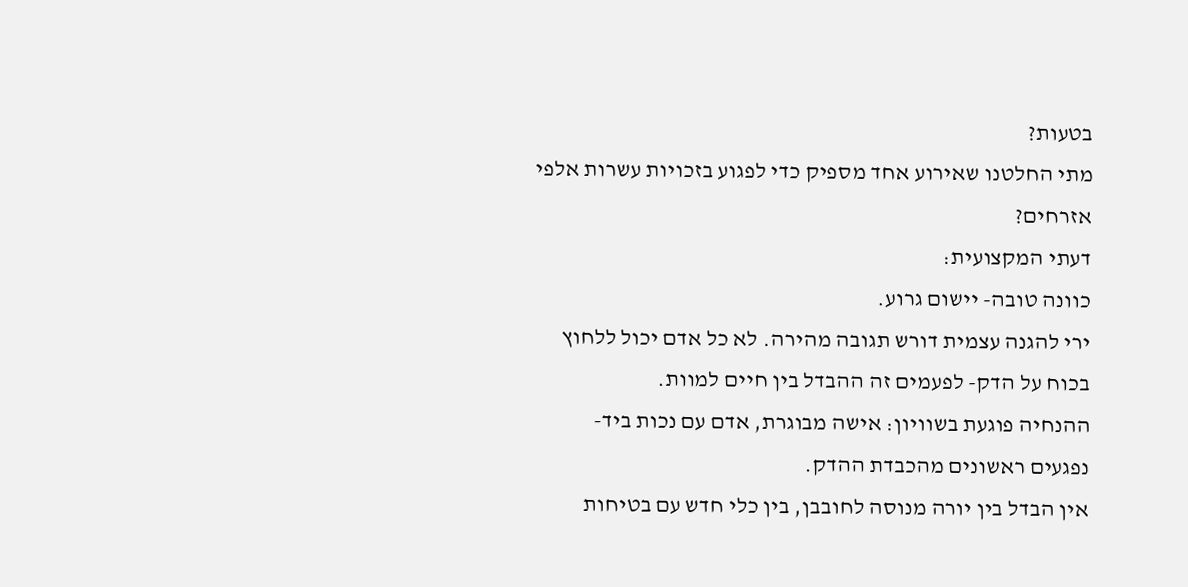בטעות?
מתי החלטנו שאירוע אחד מספיק כדי לפגוע בזכויות עשרות אלפי אזרחים?
דעתי המקצועית:
כוונה טובה- יישום גרוע.
ירי להגנה עצמית דורש תגובה מהירה. לא כל אדם יכול ללחוץ בכוח על הדק- לפעמים זה ההבדל בין חיים למוות.
ההנחיה פוגעת בשוויון: אישה מבוגרת, אדם עם נכות ביד- נפגעים ראשונים מהכבדת ההדק.
אין הבדל בין יורה מנוסה לחובבן, בין כלי חדש עם בטיחות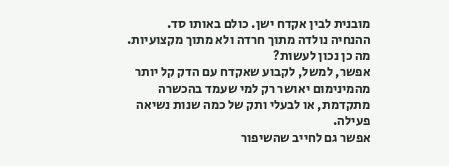מובנית לבין אקדח ישן. כולם באותו סד.
ההנחיה נולדה מתוך חרדה ולא מתוך מקצועיות.
מה כן נכון לעשות?
אפשר, למשל, לקבוע שאקדח עם הדק קל יותר מהמינימום יאושר רק למי שעמד בהכשרה מתקדמת, או לבעלי ותק של כמה שנות נשיאה פעילה.
אפשר גם לחייב שהשיפור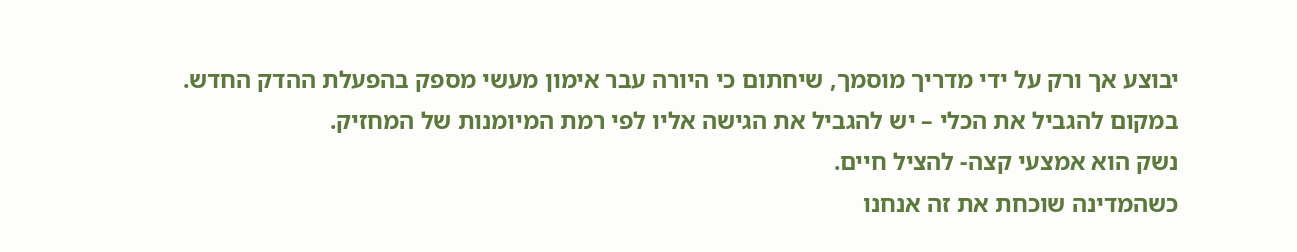יבוצע אך ורק על ידי מדריך מוסמך, שיחתום כי היורה עבר אימון מעשי מספק בהפעלת ההדק החדש.
במקום להגביל את הכלי – יש להגביל את הגישה אליו לפי רמת המיומנות של המחזיק.
נשק הוא אמצעי קצה- להציל חיים.
כשהמדינה שוכחת את זה אנחנו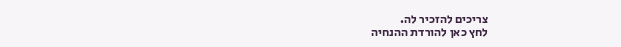צריכים להזכיר לה.
לחץ כאן להורדת ההנחיה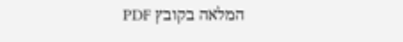המלאה בקובץ PDF